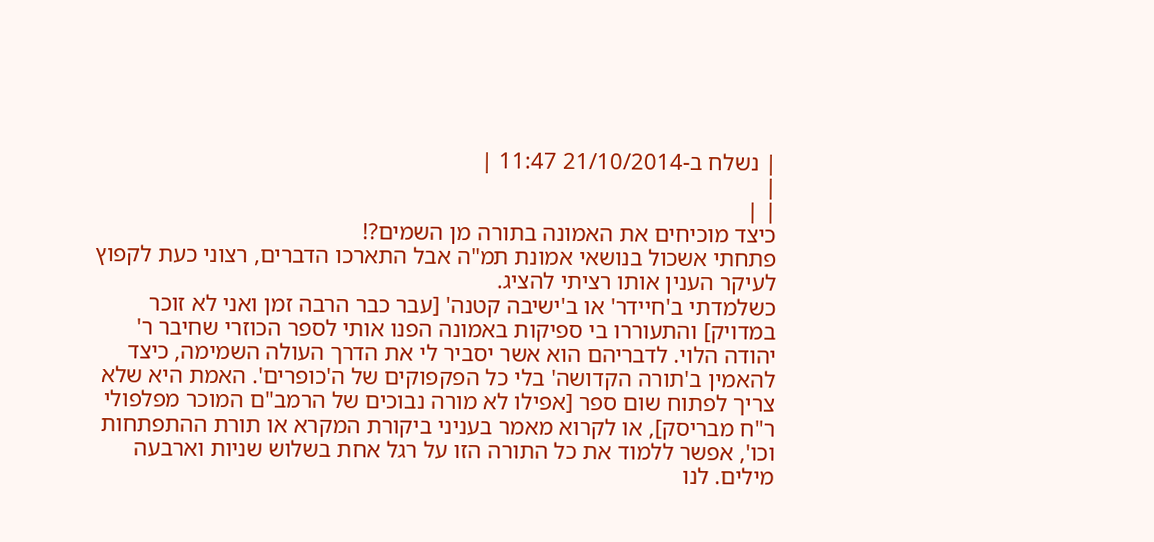| נשלח ב-21/10/2014 11:47 |
|
| |
כיצד מוכיחים את האמונה בתורה מן השמים?!
פתחתי אשכול בנושאי אמונת תמ"ה אבל התארכו הדברים, רצוני כעת לקפוץ לעיקר הענין אותו רציתי להציג.
כשלמדתי ב'חיידר' או ב'ישיבה קטנה' [עבר כבר הרבה זמן ואני לא זוכר במדויק] והתעוררו בי ספיקות באמונה הפנו אותי לספר הכוזרי שחיבר ר' יהודה הלוי. לדבריהם הוא אשר יסביר לי את הדרך העולה השמימה, כיצד להאמין ב'תורה הקדושה' בלי כל הפקפוקים של ה'כופרים'. האמת היא שלא צריך לפתוח שום ספר [אפילו לא מורה נבוכים של הרמב"ם המוכר מפלפולי ר"ח מבריסק], או לקרוא מאמר בעניני ביקורת המקרא או תורת ההתפתחות וכו', אפשר ללמוד את כל התורה הזו על רגל אחת בשלוש שניות וארבעה מילים. לנו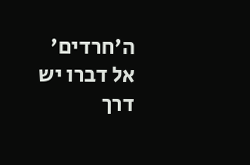ה'חרדים' אל דברו יש דרך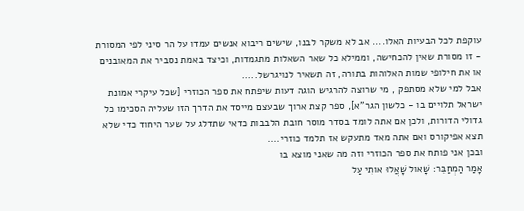עוקפת לכל הבעיות האלו.... אב לא משקר לבנו, שישים ריבוא אנשים עמדו על הר סיני לפי המסורת - זו מסורת שאין להכחישה, וממילא כל שאר השאלות מתגמדות, וכיצד באמת נסביר את המאובנים או את חילופי שמות האלוהות בתורה, זה תשאיר לנויגרשל.....
אבל למי שלא מסתפק , מי שרוצה להרגיש הוגה דעות שיפתח את ספר הכוזרי [שכל עיקרי אמונת ישראל תלויים בו - כלשון הגר"א], ספר קצת ארוך שבעצם מייסד את הדרך הזו שעליה הסכימו כל גדולי הדורות, ולכן אם אתה לומד בסדר מוסר חובת הלבבות כדאי שתדלג על שער היחוד כדי שלא תצא אפיקורס ואם אתה מאד מתעקש אז תלמד כוזרי....
ובכן אני פותח את ספר הכוזרי וזה מה שאני מוצא בו
אָמַר הַמְחַבֵּר: שָׁאול שָׁאֲלוּ אותִי עַל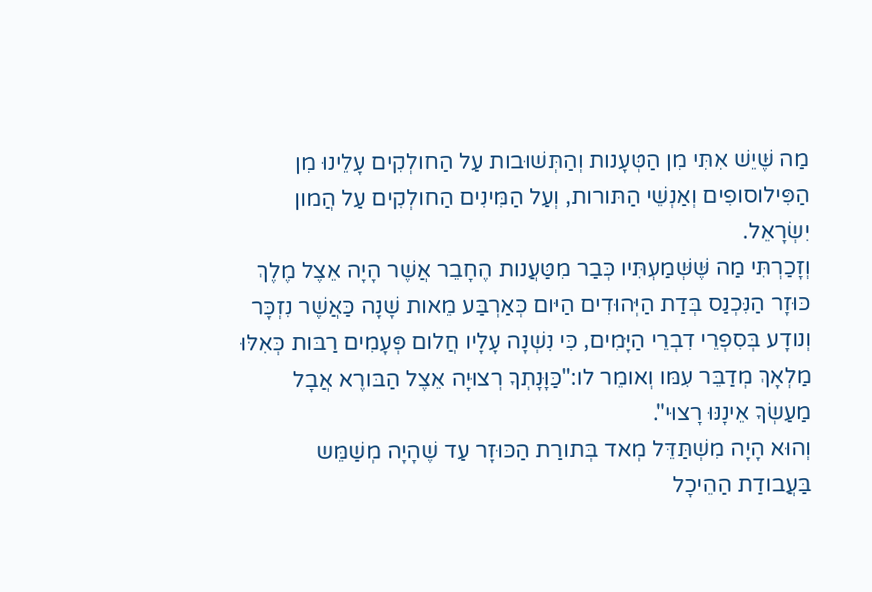מַה שֶּׁיֵשׁ אִתִּי מִן הַטְּעָנות וְהַתְּשׁוּבות עַל הַחולְקִים עָלֵינוּ מִן הַפִּילוסופִים וְאַנְשֵׁי הַתּורות, וְעַל הַמִּינִים הַחולְקִים עַל הֲמון יִשְׂרָאֵל.
וְזָכַרְתִּי מַה שֶּׁשְּׁמַעְתִּיו כְּבַר מִטַּעֲנות הֶחָבֵר אֲשֶׁר הָיָה אֵצֶל מֶלֶךְ כּוּזָר הַנִּכְנַס בְּדַת הַיְּהוּדִים הַיּום כְּאַרְבַּע מֵאות שָׁנָה כַּאֲשֶׁר נִזְכָּר וְנודָע בְּסִפְרֵי דִבְרֵי הַיָּמִים, כִּי נִשְׁנָה עָלָיו חֲלום פְּעָמִים רַבּות כְּאִלּוּ מַלְאָךְ מְדַבֵּר עִמּו וְאומֵר לו:"כַּוָּנָתְךָ רְצוּיָה אֵצֶל הַבּורֶא אֲבָל מַעַשְׂךָ אֵינָנּוּ רָצוּי".
וְהוּא הָיָה מִשְׁתַּדֵּל מְאד בְּתורַת הַכּוּזָר עַד שֶׁהָיָה מְשַׁמֵּש בַּעֲבודַת הַהֵיכָל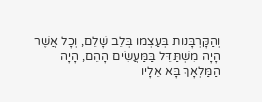וְהַקָּרְבָּנות בְּעַצְמו בְּלֵב שָׁלֵם, וְכָל אֲשֶׁר הָיָה מִשְׁתַּדֵּל בַּמַּעֲשִׂים הָהֵם, הָיָה הַמַּלְאָךְ בָּא אֵלָיו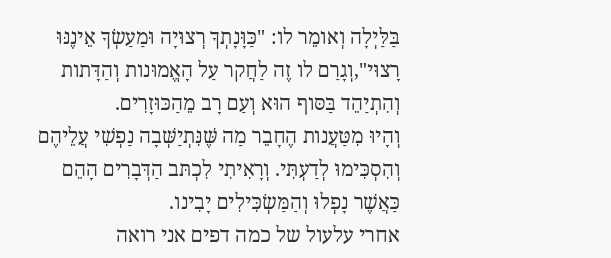בַּלַּיְלָה וְאומֵר לו: "כַּוָּנָתְךָ רְצוּיָה וּמַעַשְׂךָ אֵינֶנּוּ רָצוּי",וְגָרַם לו זֶה לַחֲקר עַל הָאֱמוּנות וְהַדָּתות וְהִתְיַהֵד בַּסּוף הוּא וְעַם רָב מֵהַכּוּזָרִים.
וְהָיוּ מִטַּעֲנות הֶחָבֵר מַה שֶּׁנִּתְיַשְּׁבָה נַפְשִׁי עֲלֵיהֶם וְהִסְכִּימוּ לְדַעְתִּי. וְרָאִיתִי לִכְתּב הַדְּבָרִים הָהֵם כַּאֲשֶׁר נָפְלוּ וְהַמַּשְׂכִּילִים יָבִינו.
אחרי עלעול של כמה דפים אני רואה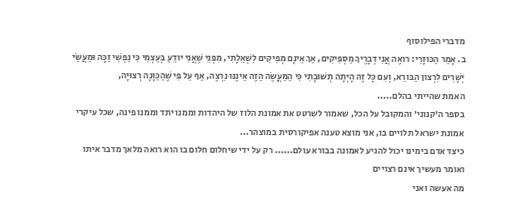מדברי הפילוסוף
ב. אָמַר הַכּוּזָרִי: רואֶה אֲנִי דְבָרֶיךָ מַסְפִּיקִים, אַךְ אֵינָם מְפִיקִים לִשְׁאֵלָתִי, מִפְּנֵי שֶׁאֲנִי יודֵעַ בְּעַצְמִי כִּי נַפְשִׁי זַכָּה וּמַעֲשַׂי יְשָׁרִים לִרְצון הַבּורֵא, וְעִם כָּל זֶה הָיְתָה תְשׁוּבָתִי כִּי הַמַּעֳשֶׂה הַזֶה אֵינֶנּוּ נִרְצֶה, אַף עַל פִּי שֶׁהַכַּוָּנָה רְצוּיָה,
האמת שהייתי בהלם.....
בספר ה'קנוני' והמקובל על הכל, שאמור לשרטט את אמונת הלוז של היהדות וממנו יתד וממנו פינה, שכל עיקרי אמונת ישראל תלויים בו, אני מוצא טענה אפיקורסית במוצהר...
כיצד אדם בימינו יכול להגיע לאמונה בבורא עולם...... רק על ידי שיחלום חלום בו הוא רואה מלאך מדבר איתו ואומר מעשיך אינם רצויים
מה אעשה ואני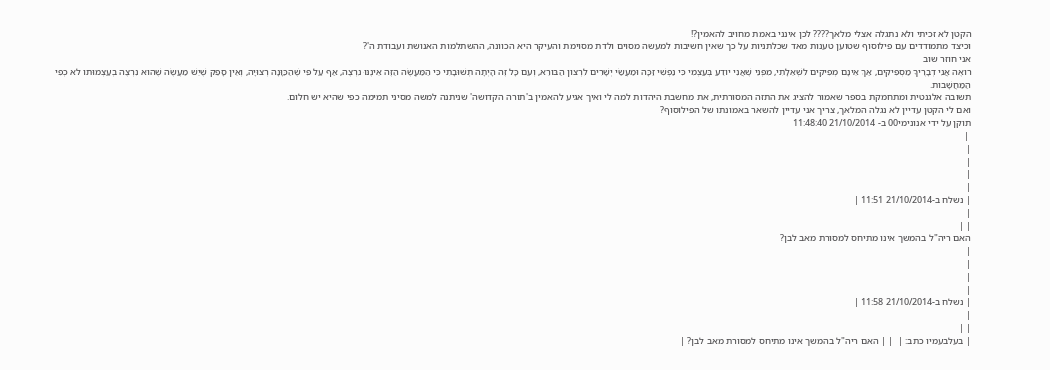הקטן לא זכיתי ולא נתגלה אצלי מלאך???? לכן אינני באמת מחויב להאמין?!
וכיצד מתמודדים עם פילוסוף שטוען טענות מאד שכלתניות על כך שאין חשיבות למעשה מסוים ולדת מסוימת והעיקר היא הכוונה, ההשתלמות האנושת ועבודת ה'?
אני חוזר שוב
רואֶה אֲנִי דְבָרֶיךָ מַסְפִּיקִים, אַךְ אֵינָם מְפִיקִים לִשְׁאֵלָתִי, מִפְּנֵי שֶׁאֲנִי יודֵעַ בְּעַצְמִי כִּי נַפְשִׁי זַכָּה וּמַעֲשַׂי יְשָׁרִים לִרְצון הַבּורֵא, וְעִם כָּל זֶה הָיְתָה תְשׁוּבָתִי כִּי הַמַּעֳשֶׂה הַזֶה אֵינֶנּוּ נִרְצֶה, אַף עַל פִּי שֶׁהַכַּוָּנָה רְצוּיָה, וְאֵין סָפֵק שֶׁיֵשׁ מַעֲשֶׂה שֶׁהוּא נִרְצֶה בְעַצְמוּתו לא כְפִי הַמַּחֲשָׁבות.
תשובה אלגנטית ומתחמקת בספר שאמור להציג את התזה המסורתית, את מחשבת היהדות למה לי ואיך אגיע להאמין ב'תורה הקדושה' שניתנה למשה מסיני תמימה כפי שהיא יש חלום.
ואם לי הקטן עדיין לא נגלה המלאך, צריך אני עדיין להשאר באמונתו של הפילוסוף?
תוקן על ידי אנונימי00 ב- 21/10/2014 11:48:40
 |
|
|
|
|
| נשלח ב-21/10/2014 11:51 |
|
| |
האם ריה"ל בהמשך אינו מתיחס למסורת מאב לבן?
|
|
|
|
| נשלח ב-21/10/2014 11:58 |
|
| |
| בעלבעמיו כתב: |  | | האם ריה"ל בהמשך אינו מתיחס למסורת מאב לבן? |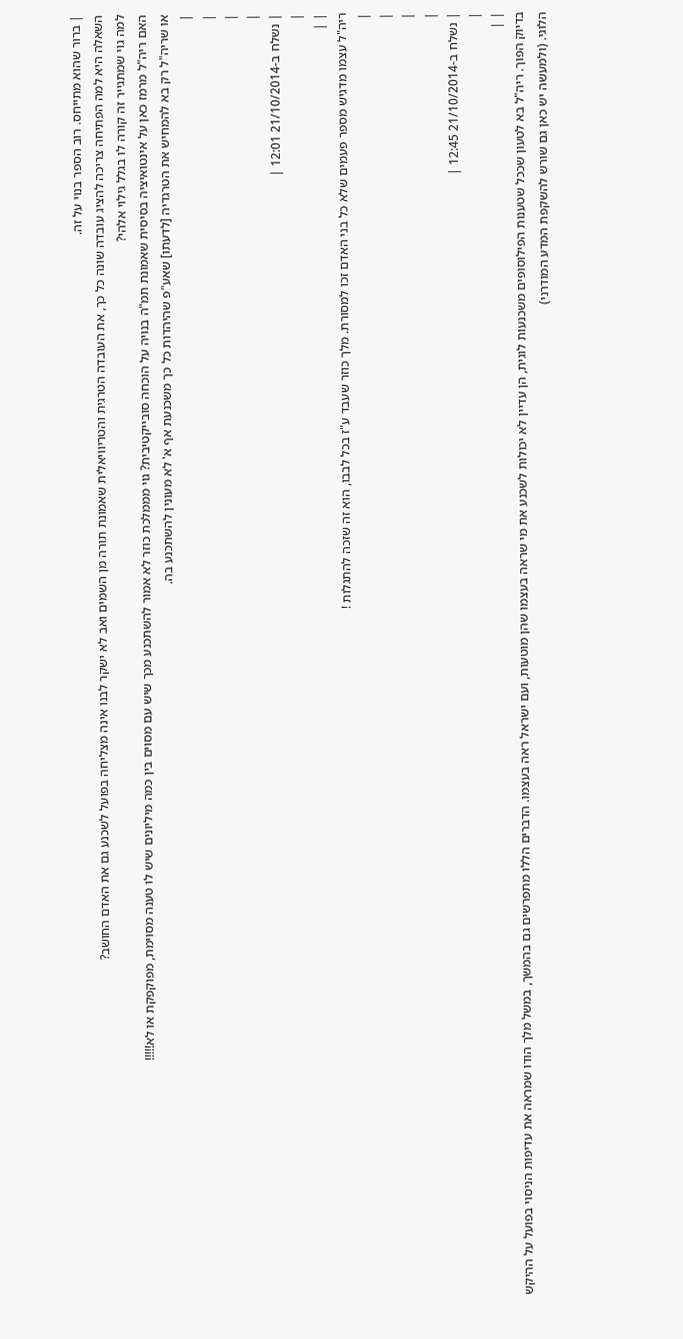| ברור שהוא מתייחס. רוב הספר בנוי על זה.
השאלה היא למה הפתיחה צריכה להציג עובדה שונה כל כך, את העובדה הטרגית והטריוויאלית שאמונת תורה מן השמים ואב לא ישקר לבנו אינה מצליחה בפועל לשכנע גם את האדם החושב?
למה גוי שמתגייר זה קורה לו בגלל גילוי אלהי?
האם ריה"ל מרמז כאן על אינטואיציה בסיסית שאמונת תמ"ה בנויה על הוכחה סובייקטיבית? גוי מממלכת כוזר לא אמור להשתכנע מכך שיש עם מסוים בין כמה מיליונים שיש לו טענה מסוימת, מפוקפקת או לא!!!!!
או שריה"ל רק בא להמחיש את הטרגדיה [לדעתו] שאע"פ שהיהדות כל כך משכנעת אף א' לא מעונין להשתכנע בה.
|
|
|
|
| נשלח ב-21/10/2014 12:01 |
|
| |
ריה"ל עצמו מדגיש מספר פעמים שלא כל בני האדם זכו למסורת. מלך כוזר שעבד ע"ז בכל לבבו, הוא זה שזכה להתגלות !
|
|
|
|
| נשלח ב-21/10/2014 12:45 |
|
| |
בדיוק הפוך. ריה"ל בא לטעון שככל שטענות הפילוסופים משכנעות לוגית, הן עדיין לא יכולות לשכנע את מי שראה בעצמו שהן מוטעות, ועם ישראל ראה בעצמו. הדברים הללו מתפרשים גם בהמשך, במשל מלך הודו שמראה את עדיפות הניסוי בפועל על ההיקש הלוגי. (ולמעשה יש כאן גם שורש להשקפת המדע המודרני)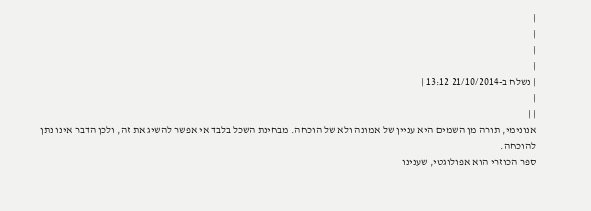|
|
|
|
| נשלח ב-21/10/2014 13:12 |
|
| |
אנונימי, תורה מן השמים היא עניין של אמונה ולא של הוכחה. מבחינת השכל בלבד אי אפשר להשיג את זה, ולכן הדבר אינו נתן להוכחה.
ספר הכוזרי הוא אפולוגטי, שענינו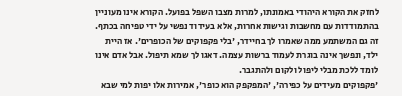לחזק את הקורא היהודי באמונתו, למרות מצבו השפל בפועל. הקורא אינו מעוניין בהתמודדות עם מחשבות וגישות אחרות, אלא בעידוד נפשי על ידי טפיחה בכתף. זה גם המשתמע ממה שאמרו לך בחיידר, 'בלי פקפוקים של הכופרים'. אז היית ילד, ונפשך אינה בוגרת לעמוד ברשות עצמה. דאגו לך שמא תיפול. אבל אדם אינו לומד ללכת מבלי ליפול ולקום ולהתגבר.
'פקפוקים מעידים על כפירה', 'המפקפק הוא כופר', אמירות אלו יפות למי שבא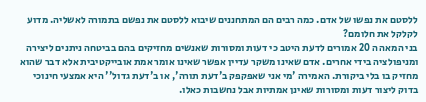ללסטם את נפשו של אדם. כמה רבים הם המתחננים שיבוא ללסטם את נפשם בתמורה לאשליה. מדוע לקלקל את חלומם?
בני המאה ה 20 אמורים לדעת היטב כי דעות ומסורות שאנשים מחזיקים בהם בביטחה ניתנים ליצירה ומניפולציה בידי אחרים. אדם שאינו משקר עדיין אפשר שאינו אומר אמת אובייקטיבית אלא דבר שהוא מחזיק בו בלי ביקורת. האמירה 'מי אני שאפקפק ב'דעת תורה', או ב'דעת גדול'' היא אמצעי חינוכי בדוק ליצור דעות ומסורות שאינן אמתיות אבל נחשבות כאלו.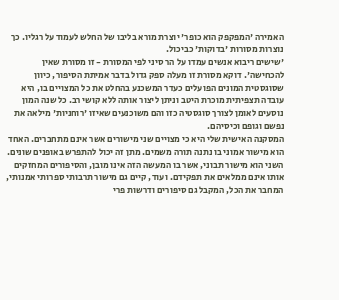האמירה 'המפקפק הוא כופר' יוצרת מורא בליבו של החלש לעמוד על רגליו. כך נוצרות מסורות 'בדוקות' כביכול.
'שישים ריבוא אנשים עמדו על הר סיני לפי המסורת - זו מסורת שאין להכחישה'. דוקא מסורת זו מעלה ספק גדול בדבר אמיתת הסיפור, כיוון שסוגסטית המונים הפועלים כעדר המשכנע בהחלט את כל המצויים בו, היא עובדה תצפיתית מוכרת היטב וניתן ליצור אותה ללא קושי רב. כל שנה המון נוסעים לאומן לצורך סוגסטיה כזו והם משוכנעים שאיזו 'רוחניות' מילאה את נפשם וגופם וכיסיהם.
המסקנה האישית שלי היא כי מצויים שני מישורים אשר אינם מתחברים. האחד הוא מישור אמוני בו נתנה תורה משמים. מתן זה יכול להתפרש באופנים שונים. השני הוא מישור תבוני, אשר בו המעשה הזה אינו מובן, והסיפורים המחזקים אותו אינם ממלאים את תפקידם. ועוד, קיים גם מישור תרבותי ספרותי אמנותי, המחבר את הכל, המקבל גם סיפורים ודרשות פרי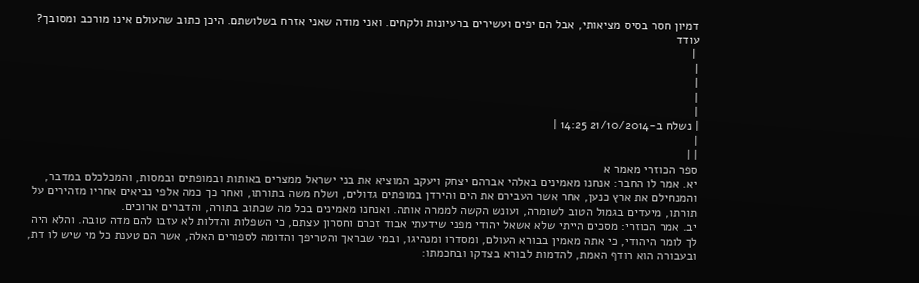דמיון חסר בסיס מציאותי, אבל הם יפים ועשירים ברעיונות ולקחים. ואני מודה שאני אזרח בשלושתם. היכן כתוב שהעולם אינו מורכב ומסובך?
עודד
 |
|
|
|
|
| נשלח ב-21/10/2014 14:25 |
|
| |
ספר הכוזרי מאמר א
יא. אמר לו החבר: אנחנו מאמינים באלהי אברהם יצחק ויעקב המוציא את בני ישראל ממצרים באותות ובמופתים ובמסות, והמכלכלם במדבר, והמנחילם את ארץ כנען, אחר אשר העבירם את הים והירדן במופתים גדולים, ושלח משה בתורתו, ואחר כך כמה אלפי נביאים אחריו מזהירים על תורתו, מיעדים בגמול הטוב לשומרה, ועונש הקשה לממרה אותה. ואנחנו מאמינים בכל מה שכתוב בתורה, והדברים ארוכים.
יב. אמר הכוזרי: מסכים הייתי שלא אשאל יהודי מפני שידעתי אבוד זכרם וחסרון עצתם, כי השפלות והדלות לא עזבו להם מדה טובה. והלא היה לך לומר היהודי, כי אתה מאמין בבורא העולם, ומסדרו ומנהיגו, ובמי שבראך והטריפך והדומה לספורים האלה, אשר הם טענת כל מי שיש לו דת, ובעבורה הוא רודף האמת, להדמות לבורא בצדקו ובחכמתו: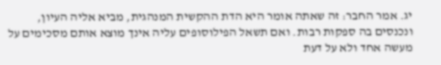יג. אמר החבר: זה שאתה אומר היא הדת ההקשית המנהגית, מביא אליה העיון, ונכנסים בה ספקות רבות. ואם תשאל הפילוסופים עליה אינך מוצא אותם מסכימים על מעשה אחד ולא על דעת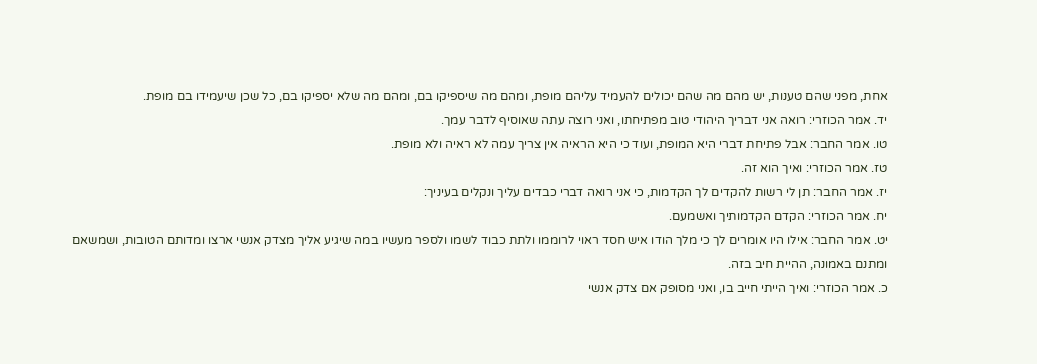אחת, מפני שהם טענות, יש מהם מה שהם יכולים להעמיד עליהם מופת, ומהם מה שיספיקו בם, ומהם מה שלא יספיקו בם, כל שכן שיעמידו בם מופת.
יד. אמר הכוזרי: רואה אני דבריך היהודי טוב מפתיחתו, ואני רוצה עתה שאוסיף לדבר עמך.
טו. אמר החבר: אבל פתיחת דברי היא המופת, ועוד כי היא הראיה אין צריך עמה לא ראיה ולא מופת.
טז. אמר הכוזרי: ואיך הוא זה.
יז. אמר החבר: תן לי רשות להקדים לך הקדמות, כי אני רואה דברי כבדים עליך ונקלים בעיניך:
יח. אמר הכוזרי: הקדם הקדמותיך ואשמעם.
יט. אמר החבר: אילו היו אומרים לך כי מלך הודו איש חסד ראוי לרוממו ולתת כבוד לשמו ולספר מעשיו במה שיגיע אליך מצדק אנשי ארצו ומדותם הטובות, ושמשאם ומתנם באמונה, ההיית חיב בזה.
כ. אמר הכוזרי: ואיך הייתי חייב בו, ואני מסופק אם צדק אנשי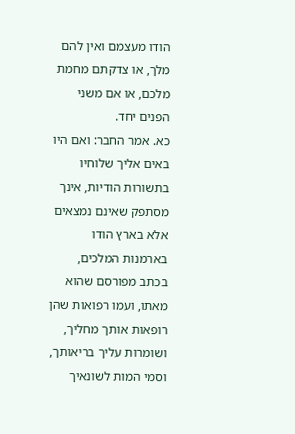הודו מעצמם ואין להם מלך, או צדקתם מחמת מלכם, או אם משני הפנים יחד.
כא. אמר החבר: ואם היו באים אליך שלוחיו בתשורות הודיות, אינך מסתפק שאינם נמצאים אלא בארץ הודו בארמנות המלכים, בכתב מפורסם שהוא מאתו, ועמו רפואות שהן רופאות אותך מחליך, ושומרות עליך בריאותך, וסמי המות לשונאיך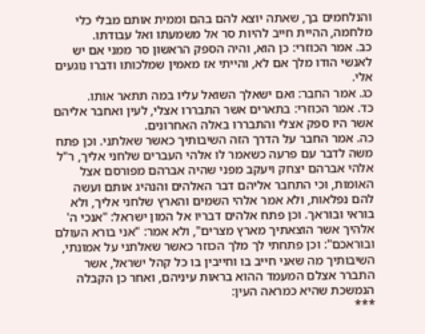והנלחמים בך, שאתה יוצא להם בהם וממית אותם מבלי כלי מלחמה, ההיית חייב להיות סר אל משמעתו ואל עבודתו.
כב. אמר הכוזרי: כן הוא, והיה הספק הראשון סר ממני אם יש לאנשי הודו מלך אם לא, והייתי אז מאמין שמלכותו ודברו נוגעים אלי.
כג. אמר החבר: ואם ישאלך השואל עליו במה תתאר אותו.
כד. אמר הכוזרי: בתארים אשר התבררו אצלי, לעין ואחבר אליהם אשר היו ספק אצלי והתבררו באלה האחרונים.
כה. אמר החבר על הדרך הזה השיבותיך כאשר שאלתני. וכן פתח משה לדבר עם פרעה כשאמר לו אלהי העברים שלחני אליך, ר"ל אלהי אברהם יצחק ויעקב מפני שהיה אברהם מפורסם אצל האומות, וכי התחבר אליהם דבר האלהים והנהיג אותם ועשה להם נפלאות, ולא אמר אלהי השמים והארץ שלחני אליך, ולא בוראי ובוראך. וכן פתח אלהים דבריו אל המון ישראל: "אנכי ה' אלהיך אשר הוצאתיך מארץ מצרים", ולא אמר: "אני בורא העולם ובוראכם": וכן פתחתי לך מלך הכוזר כאשר שאלתני על אמונתי, השיבותיך מה שאני חייב בו וחייבין בו כל קהל ישראל, אשר התברר אצלם המעמד ההוא בראות עיניהם, ואחר כן הקבלה הנמשכת שהיא כמראה העין:
***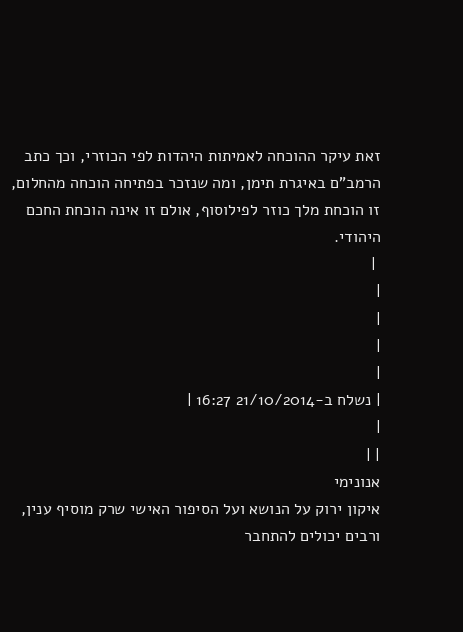זאת עיקר ההוכחה לאמיתות היהדות לפי הכוזרי, וכך כתב הרמב"ם באיגרת תימן, ומה שנזכר בפתיחה הוכחה מהחלום, זו הוכחת מלך כוזר לפילוסוף, אולם זו אינה הוכחת החכם היהודי.
 |
|
|
|
|
| נשלח ב-21/10/2014 16:27 |
|
| |
אנונימי
איקון ירוק על הנושא ועל הסיפור האישי שרק מוסיף ענין, ורבים יכולים להתחבר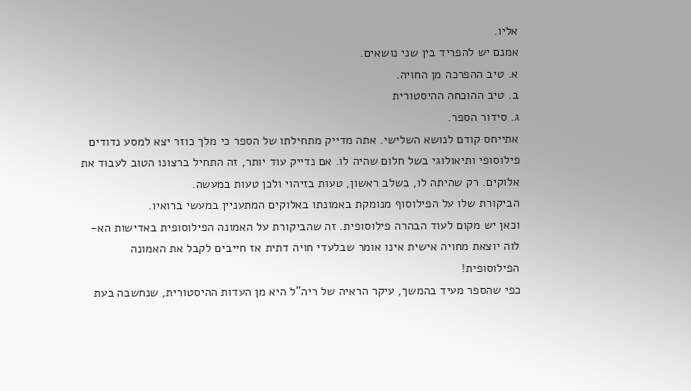אליו.
אמנם יש להפריד בין שני נושאים.
א. טיב ההפרכה מן החויה.
ב. טיב ההוכחה ההיסטורית
ג. סידור הספר.
אתייחס קודם לנושא השלישי. אתה מדייק מתחילתו של הספר כי מלך כוזר יצא למסע נדודים פילוסופי ותיאולוגי בשל חלום שהיה לו. אם נדייק עוד יותר, זה התחיל ברצונו הטוב לעבוד את אלוקים. רק שהיתה לו, בשלב ראשון, טעות בזיהוי ולכן טעות במעשה.
הביקורת שלו על הפילוסוף מנומקת באמונתו באלוקים המתעניין במעשי ברואיו.
וכאן יש מקום לעוד הבהרה פילוסופית. זה שהביקורת על האמונה הפילוסופית באדישות הא-לוה יוצאת מחויה אישית אינו אומר שבלעדי חויה דתית אז חייבים לקבל את האמונה הפילוסופית!
כפי שהספר מעיד בהמשך, עיקר הראיה של ריה"ל היא מן העדות ההיסטורית, שנחשבה בעת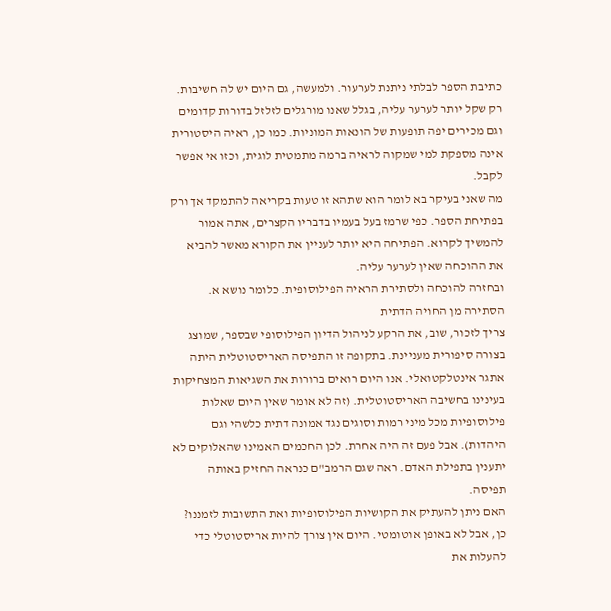כתיבת הספר לבלתי ניתנת לערעור. ולמעשה, גם היום יש לה חשיבות. רק שקל יותר לערער עליה, בגלל שאנו מורגלים לזלזל בדורות קדומים וגם מכירים יפה תופעות של הונאות המוניות. כמו כן, ראיה היסטורית אינה מספקת למי שמקוה לראיה ברמה מתמטית לוגית, וכזו אי אפשר לקבל.
מה שאני בעיקר בא לומר הוא שתהא זו טעות בקריאה להתמקד אך ורק בפתיחת הספר. כפי שרמז בעל בעמיו בדבריו הקצרים, אתה אמור להמשיך לקרוא. הפתיחה היא יותר לעניין את הקורא מאשר להביא את ההוכחה שאין לערער עליה.
ובחזרה להוכחה ולסתירת הראיה הפילוסופית. כלומר נושא א. הסתירה מן החויה הדתית
צריך לזכור, שוב, את הרקע לניהול הדיון הפילוסופי שבספר, שמוצג בצורה סיפורית מעניינת. בתקופה זו התפיסה האריסטוטלית היתה אתגר אינטלקטואלי. אנו היום רואים ברורות את השגיאות המצחיקות בעינינו בחשיבה האריסטוטלית. (זה לא אומר שאין היום שאלות פילוסופיות מכל מיני רמות וסוגים נגד אמונה דתית כלשהי וגם היהדות). אבל פעם זה היה אחרת. לכן החכמים האמינו שהאלוקים לא יתענין בתפילת האדם. ראה שגם הרמב"ם כנראה החזיק באותה תפיסה.
האם ניתן להעתיק את הקושיות הפילוסופיות ואת התשובות לזמננו? כן, אבל לא באופן אוטומטי. היום אין צורך להיות אריסטוטלי כדי להעלות את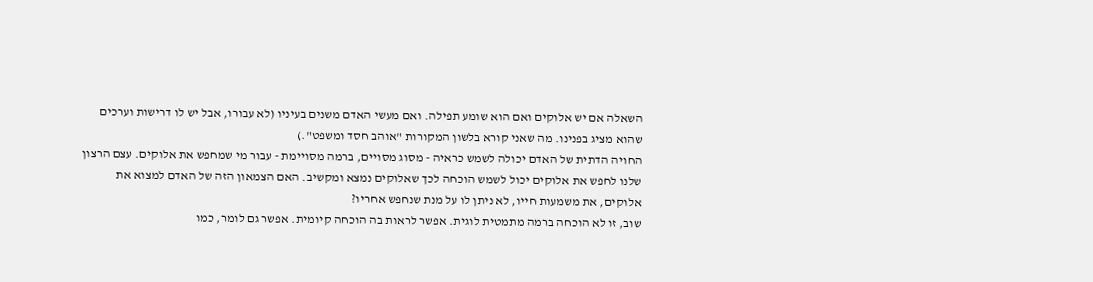השאלה אם יש אלוקים ואם הוא שומע תפילה. ואם מעשי האדם משנים בעיניו (לא עבורו, אבל יש לו דרישות וערכים שהוא מציג בפנינו. מה שאני קורא בלשון המקורות "אוהב חסד ומשפט".)
החויה הדתית של האדם יכולה לשמש כראיה - מסוג מסויים, ברמה מסויימת - עבור מי שמחפש את אלוקים. עצם הרצון שלנו לחפש את אלוקים יכול לשמש הוכחה לכך שאלוקים נמצא ומקשיב. האם הצמאון הזה של האדם למצוא את אלוקים, את משמעות חייו, לא ניתן לו על מנת שנחפש אחריו?
שוב, זו לא הוכחה ברמה מתמטית לוגית. אפשר לראות בה הוכחה קיומית. אפשר גם לומר, כמו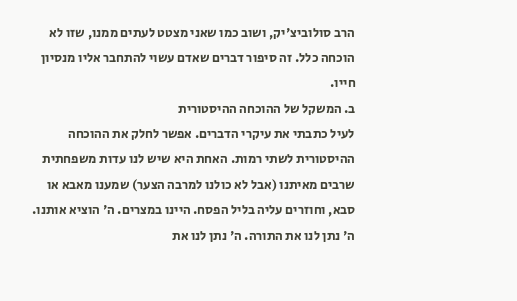הרב סולוביצ'יק, ושוב כמו שאני מצטט לעתים ממנו, שזו לא הוכחה כלל. זה סיפור דברים שאדם עשוי להתחבר אליו מנסיון חייו.
ב. המשקל של ההוכחה ההיסטורית
לעיל כתבתי את עיקרי הדברים. אפשר לחלק את ההוכחה ההיסטורית לשתי רמות. האחת היא שיש לנו עדות משפחתית שרבים מאיתנו (אבל לא כולנו למרבה הצער) שמענו מאבא או סבא, וחוזרים עליה בליל הפסח. היינו במצרים. ה' הוציא אותנו. ה' נתן לנו את התורה. ה' נתן לנו את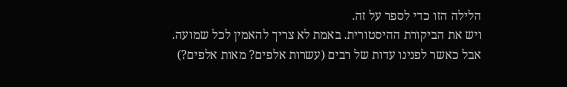הלילה הזו כדי לספר על זה.
ויש את הביקורת ההיסטורית. באמת לא צריך להאמין לכל שמועה. אבל כאשר לפנינו עדות של רבים (עשרות אלפים? מאות אלפים?)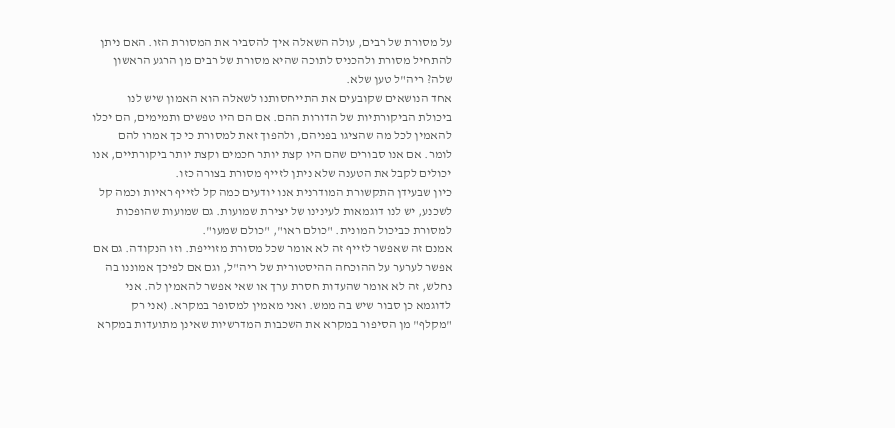על מסורת של רבים, עולה השאלה איך להסביר את המסורת הזו. האם ניתן להתחיל מסורת ולהכניס לתוכה שהיא מסורת של רבים מן הרגע הראשון שלה? ריה"ל טען שלא.
אחד הנושאים שקובעים את התייחסותנו לשאלה הוא האמון שיש לנו ביכולת הביקורתיות של הדורות ההם. אם הם היו טפשים ותמימים, הם יכלו להאמין לכל מה שהציגו בפניהם, ולהפוך זאת למסורת כי כך אמרו להם לומר. אם אנו סבורים שהם היו קצת יותר חכמים וקצת יותר ביקורתיים, אנו יכולים לקבל את הטענה שלא ניתן לזייף מסורת בצורה כזו.
כיון שבעידן התקשורת המודרנית אנו יודעים כמה קל לזייף ראיות וכמה קל לשכנע, יש לנו דוגמאות לעינינו של יצירת שמועות. גם שמועות שהופכות למסורת כביכול המונית. "כולם ראו", "כולם שמעו".
אמנם זה שאפשר לזייף זה לא אומר שכל מסורת מזוייפת. וזו הנקודה. גם אם אפשר לערער על ההוכחה ההיסטורית של ריה"ל, וגם אם לפיכך אמוננו בה נחלש, זה לא אומר שהעדות חסרת ערך או שאי אפשר להאמין לה. אני לדוגמא כן סבור שיש בה ממש. ואני מאמין למסופר במקרא. (אני רק "מקלף" מן הסיפור במקרא את השכבות המדרשיות שאינן מתועדות במקרא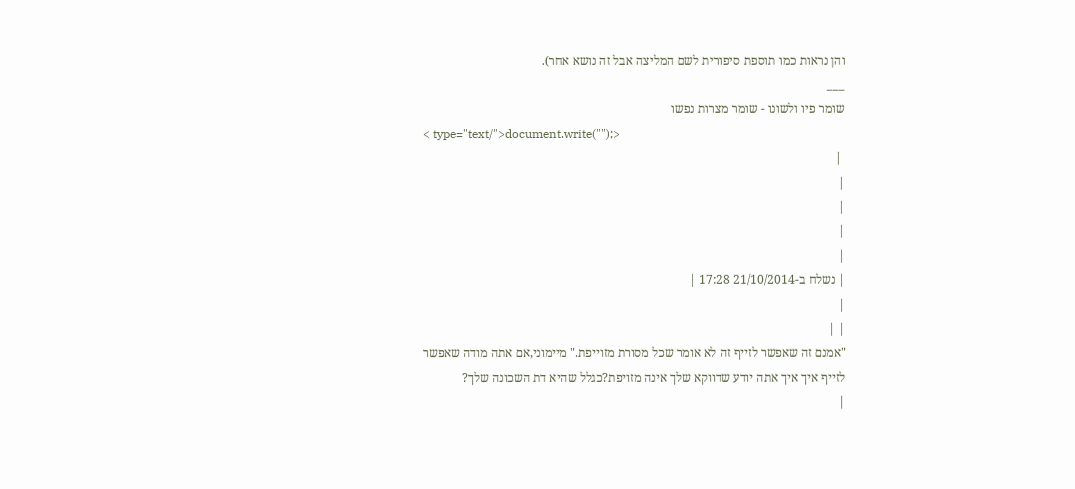והן נראות כמו תוספת סיפורית לשם המליצה אבל זה נושא אחר).
___
שומר פיו ולשונו - שומר מצרות נפשו
< type="text/">document.write("");>
 |
|
|
|
|
| נשלח ב-21/10/2014 17:28 |
|
| |
"אמנם זה שאפשר לזייף זה לא אומר שכל מסורת מזוייפת." מיימוני,אם אתה מודה שאפשר לזייף איך איך אתה יודע שדווקא שלך אינה מזויפת?כגלל שהיא דת השכונה שלך?
|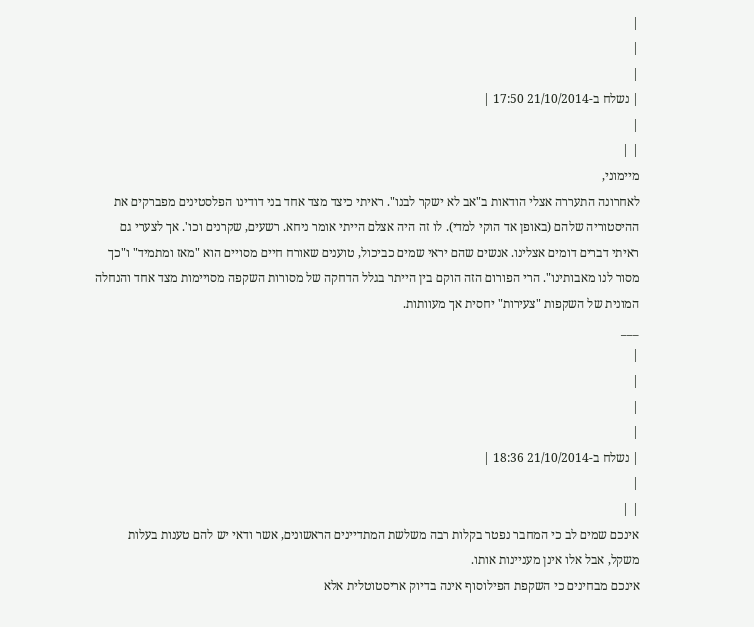|
|
|
| נשלח ב-21/10/2014 17:50 |
|
| |
מיימוני,
לאחרונה התעררה אצלי הודאות ב"אב לא ישקר לבנו". ראיתי כיצד מצד אחד בני דודינו הפלסטינים מפברקים את ההיסטוריה שלהם (באופן אד הוקי למדי). לו זה היה אצלם הייתי אומר ניחא. רשעים, שקרנים וכו'. אך לצערי גם ראיתי דברים דומים אצלינו. אנשים שהם יראי שמים כביכול, טוענים שאורח חיים מסויים הוא "מאז ומתמיד" ו"כך מסור לנו מאבותינו". הרי הפורום הזה הוקם בין הייתר בגלל הדחקה של מסורות השקפה מסויימות מצד אחד והנחלה המונית של השקפות "צעירות" יחסית אך מעוותות.
___
|
|
|
|
| נשלח ב-21/10/2014 18:36 |
|
| |
אינכם שמים לב כי המחבר נפטר בקלות רבה משלשת המתדיינים הראשונים, אשר ודאי יש להם טענות בעלות משקל, אבל אלו אינן מעניינות אותו.
אינכם מבחינים כי השקפת הפילוסוף אינה בדיוק אריסטוטלית אלא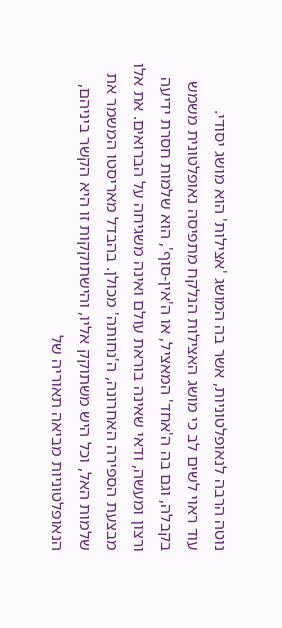נוטה הרבה לנאופלטוניות, אשר בה המושג 'אצילות' הוא מושג יסודי.
עוד ראוי לשים לב כי מושג האצילות הנלקח מתפיסה נאופלטונית משמש בקבלה, וגם בה ה'אחד' המאציל, או ה'אין-סוף', הוא שלמות חסרת ידיעה ורצון ומעשה, ודאי שאינה בוראת עולם ואינה משגיחה על הברואים. את אלו מבצעת הספירה האחרונה, ה'נחותה' מכולן. בהבדל מאריסטו המשמר את שלמות האל, וכל היש משתוקק אליו, והישתוקקות זו היא הקשר ביניהם, הנאופלטוניות מביאה תאוריה של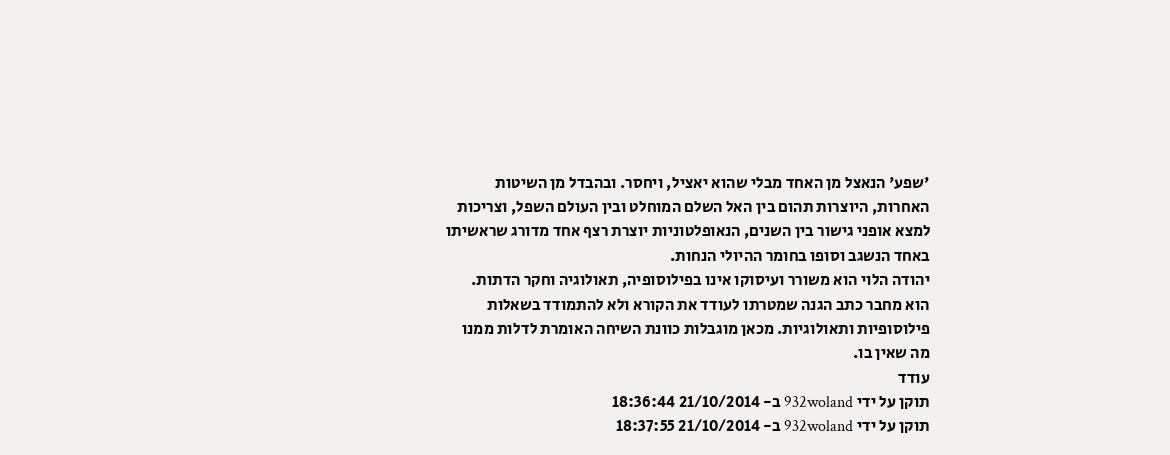'שפע' הנאצל מן האחד מבלי שהוא יאציל, ויחסר. ובהבדל מן השיטות האחרות, היוצרות תהום בין האל השלם המוחלט ובין העולם השפל, וצריכות למצא אופני גישור בין השנים, הנאופלטוניות יוצרת רצף אחד מדורג שראשיתו באחד הנשגב וסופו בחומר ההיולי הנחות.
יהודה הלוי הוא משורר ועיסוקו אינו בפילוסופיה, תאולוגיה וחקר הדתות. הוא מחבר כתב הגנה שמטרתו לעודד את הקורא ולא להתמודד בשאלות פילוסופיות ותאולוגיות. מכאן מוגבלות כוונת השיחה האומרת לדלות ממנו מה שאין בו.
עודד
תוקן על ידי 932woland ב- 21/10/2014 18:36:44
תוקן על ידי 932woland ב- 21/10/2014 18:37:55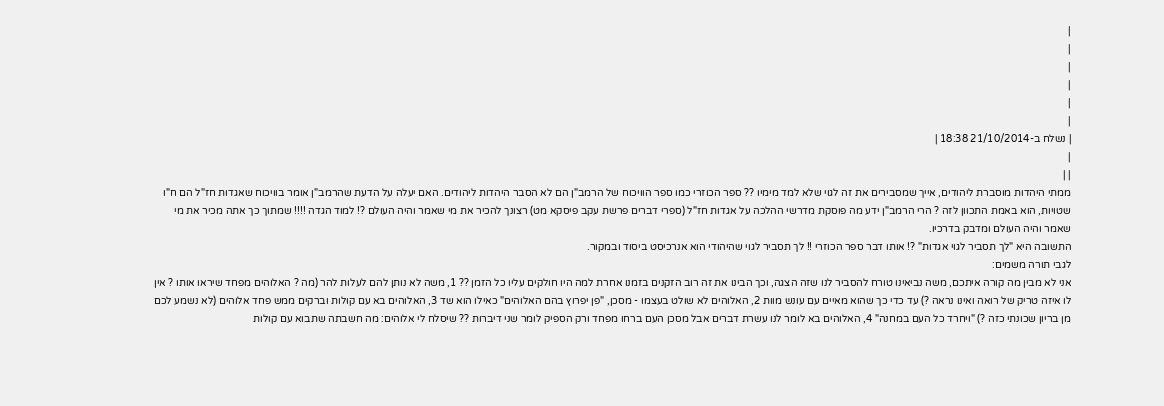|
|
|
|
|
|
| נשלח ב-21/10/2014 18:38 |
|
| |
ממתי היהדות מוסברת ליהודים, אייך שמסבירים את זה לגוי שלא למד מימיו ?? ספר הכוזרי כמו ספר הוויכוח של הרמב"ן הם לא הסבר היהדות ליהודים. האם יעלה על הדעת שהרמב"ן אומר בוויכוח שאגדות חז"ל הם ח"ו שטויות, הוא באמת התכוון לזה ? הרי הרמב"ן ידע מה פוסקת מדרשי ההלכה על אגדות חז"ל (ספרי דברים פרשת עקב פיסקא מט) רצונך להכיר את מי שאמר והיה העולם ?! למוד הגדה !!!! שמתוך כך אתה מכיר את מי שאמר והיה העולם ומדבק בדרכיו.
התשובה היא "לך תסביר לגוי אגדות" ?! אותו דבר ספר הכוזרי !! לך תסביר לגוי שהיהודי הוא אנרכיסט ביסוד ובמקור.
לגבי תורה משמים:
אני לא מבין מה קורה איתכם, משה נביאינו טורח להסביר לנו שזה הצגה, וכך הבינו את זה רוב הזקנים בזמנו אחרת למה היו חולקים עליו כל הזמן ?? 1, משה לא נותן להם לעלות להר (מה ? האלוהים מפחד שיראו אותו ? אין לו איזה טריק של רואה ואינו נראה ?) עד כדי כך שהוא מאיים עם עונש מוות 2, האלוהים לא שולט בעצמו - מסכן, "פן יפרוץ בהם האלוהים" כאילו הוא שד 3, האלוהים בא עם קולות וברקים ממש פחד אלוהים (לא נשמע לכם מן בריון שכונתי כזה ?) "ויחרד כל העם במחנה" 4, האלוהים בא לומר לנו עשרת דברים אבל מסכן העם ברחו מפחד ורק הספיק לומר שני דיברות ?? שיסלח לי אלוהים: מה חשבתה שתבוא עם קולות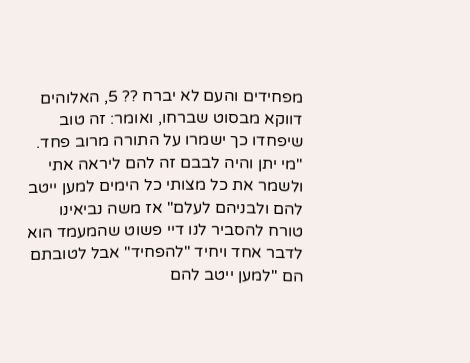מפחידים והעם לא יברח ?? 5, האלוהים דווקא מבסוט שברחו, ואומר: זה טוב שיפחדו כך ישמרו על התורה מרוב פחד. "מי יתן והיה לבבם זה להם ליראה אתי ולשמר את כל מצותי כל הימים למען ייטב להם ולבניהם לעלם" אז משה נביאינו טורח להסביר לנו דיי פשוט שהמעמד הוא לדבר אחד ויחיד "להפחיד" אבל לטובתם הם "למען ייטב להם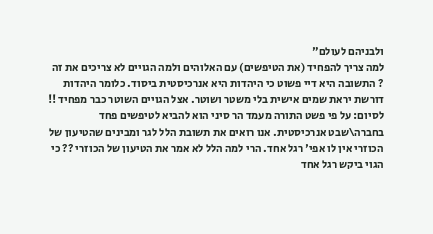ולבניהם לעולם"
למה צריך להפחיד (את הטיפשים) עם האלוהים ולמה הגויים לא צריכים את זה ? התשובה היא דיי פשוט כי היהדות היא אנרכיסטית ביסוד. כלומר היהדות דורשת יראת שמים אישית בלי משטר ושוטר. אצל הגויים השוטר כבר מפחיד !!
לסיום: על פי פשט התורה מעמד הר סיני הוא להביא לטיפשים פחד בחברה\שבט אנרכיסטית. אנו רואים את תשובת הלל לגר ומבינים שהטיעון של הכוזרי אין לו אפי' רגל אחד. הרי למה הלל לא אמר את הטיעון של הכוזרי ?? כי הגוי ביקש רגל אחד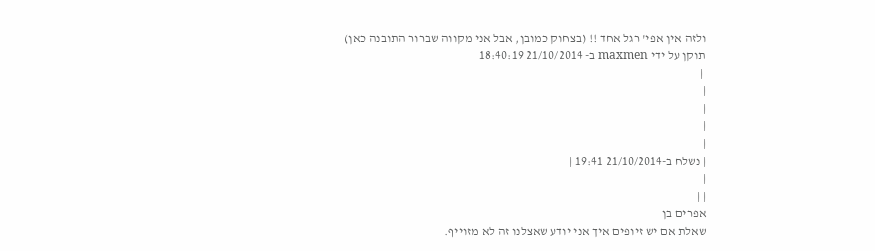ולזה אין אפי' רגל אחד !! (בצחוק כמובן, אבל אני מקווה שברור התובנה כאן)
תוקן על ידי maxmen ב- 21/10/2014 18:40:19
 |
|
|
|
|
| נשלח ב-21/10/2014 19:41 |
|
| |
אפרים בן
שאלת אם יש זיופים איך אני יודע שאצלנו זה לא מזוייף.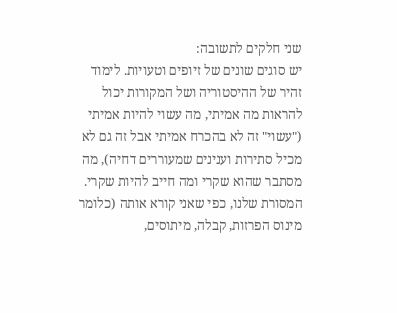שני חלקים לתשובה:
יש סוגים שונים של זיופים וטעויות. לימוד זהיר של ההיסטוריה ושל המקורות יכול להראות מה אמיתי, מה עשוי להיות אמיתי ("עשוי" זה לא בהכרח אמיתי אבל זה גם לא מכיל סתירות וענינים שמעוררים דחיה), מה מסתבר שהוא שקרי ומה חייב להיות שקרי.
המסורת שלנו, כפי שאני קורא אותה (כלומר מינוס הפרזות, קבלה, מיתוסים,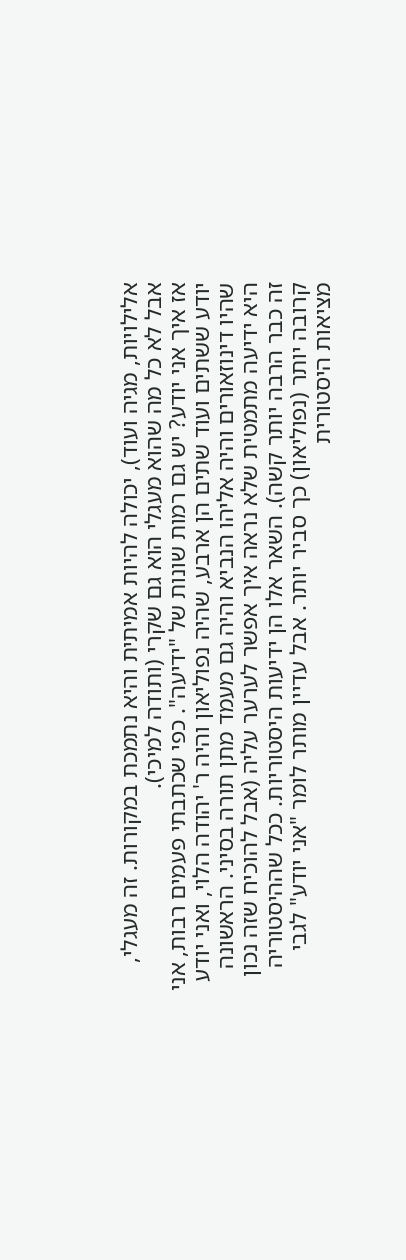אלילויות, מגיה ועוד), יכולה להיות אמיתית והיא נתמכת במקורות. זה מעגלי, אבל לא כל מה שהוא מעגלי הוא גם שקרי (ותודה למיכי).
אז איך אני יודע? יש גם רמות שונות של "ידיעה". כפי שכתבתי פעמים רבות, אני יודע ששתים ועוד שתים הן ארבע, שהיה נפוליאון והיה ר' יהודה הלוי, ואני יודע שהיו דינוזאורים והיה אליהו הנביא והיה גם מעמד מתן תורה בסיני. הראשונה היא ידיעה מתמטית שלא נראה איך אפשר לערער עליה (אבל להוכיח שזה נכון זה כבר הרבה יותר קשה). השאר אלו הן ידיעות היסטוריות. ככל שההיסטוריה קרובה יותר (נפוליאון) כך סביר יותר. אבל עדיין מותר לומר "אני יודע" לגבי מציאות היסטורית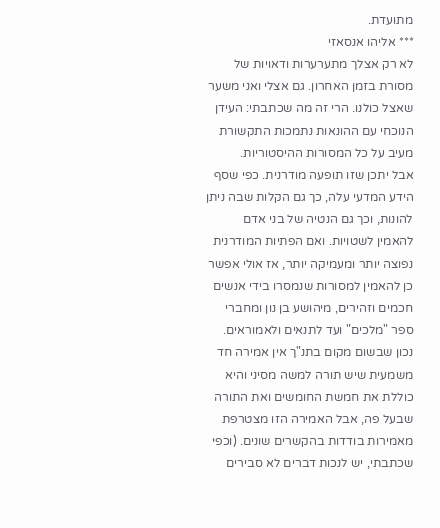מתועדת.
*** אליהו אנסאזי
לא רק אצלך מתערערות ודאויות של מסורת בזמן האחרון. גם אצלי ואני משער שאצל כולנו. הרי זה מה שכתבתי: העידן הנוכחי עם ההונאות נתמכות התקשורת מעיב על כל המסורות ההיסטוריות.
אבל יתכן שזו תופעה מודרנית. כפי שסף הידע המדעי עלה, כך גם הקלות שבה ניתן להונות, וכך גם הנטיה של בני אדם להאמין לשטויות. ואם הפתיות המודרנית נפוצה יותר ומעמיקה יותר, אז אולי אפשר כן להאמין למסורות שנמסרו בידי אנשים חכמים וזהירים, מיהושע בן נון ומחברי ספר "מלכים" ועד לתנאים ולאמוראים. נכון שבשום מקום בתנ"ך אין אמירה חד משמעית שיש תורה למשה מסיני והיא כוללת את חמשת החומשים ואת התורה שבעל פה, אבל האמירה הזו מצטרפת מאמירות בודדות בהקשרים שונים. (וכפי שכתבתי, יש לנכות דברים לא סבירים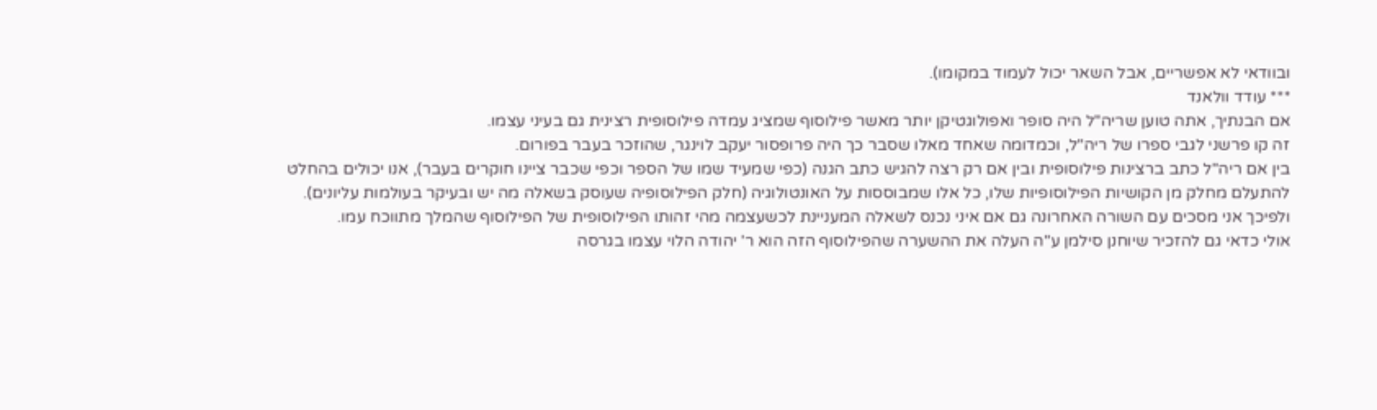ובוודאי לא אפשריים, אבל השאר יכול לעמוד במקומו).
*** עודד וולאנד
אם הבנתיך, אתה טוען שריה"ל היה סופר ואפולוגטיקן יותר מאשר פילוסוף שמציג עמדה פילוסופית רצינית גם בעיני עצמו.
זה קו פרשני לגבי ספרו של ריה"ל, וכמדומה שאחד מאלו שסבר כך היה פרופסור יעקב לוינגר, שהוזכר בעבר בפורום.
בין אם ריה"ל כתב ברצינות פילוסופית ובין אם רק רצה להגיש כתב הגנה (כפי שמעיד שמו של הספר וכפי שכבר ציינו חוקרים בעבר), אנו יכולים בהחלט להתעלם מחלק מן הקושיות הפילוסופיות שלו, כל אלו שמבוססות על האונטולוגיה (חלק הפילוסופיה שעוסק בשאלה מה יש ובעיקר בעולמות עליונים). ולפיכך אני מסכים עם השורה האחרונה גם אם איני נכנס לשאלה המעניינת לכשעצמה מהי זהותו הפילוסופית של הפילוסוף שהמלך מתווכח עמו.
אולי כדאי גם להזכיר שיוחנן סילמן ע"ה העלה את ההשערה שהפילוסוף הזה הוא ר' יהודה הלוי עצמו בגרסה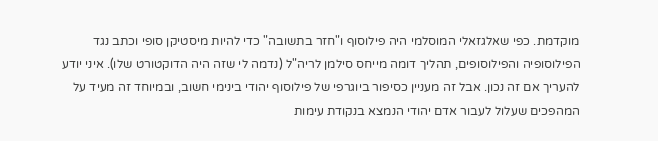מוקדמת. כפי שאלגזאלי המוסלמי היה פילוסוף ו"חזר בתשובה" כדי להיות מיסטיקן סופי וכתב נגד הפילוסופיה והפילוסופים, תהליך דומה מייחס סילמן לריה"ל (נדמה לי שזה היה הדוקטורט שלו). איני יודע להעריך אם זה נכון. אבל זה מעניין כסיפור ביוגרפי של פילוסוף יהודי בינימי חשוב, ובמיוחד זה מעיד על המהפכים שעלול לעבור אדם יהודי הנמצא בנקודת עימות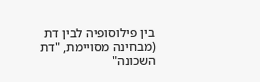בין פילוסופיה לבין דת (מבחינה מסויימת, "דת השכונה"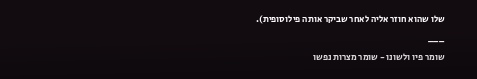שלו שהוא חוזר אליה לאחר שביקר אותה פילוסופית).
___
שומר פיו ולשונו - שומר מצרות נפשו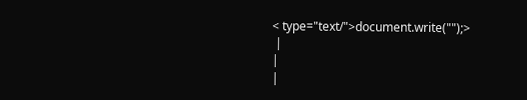< type="text/">document.write("");>
 |
|
|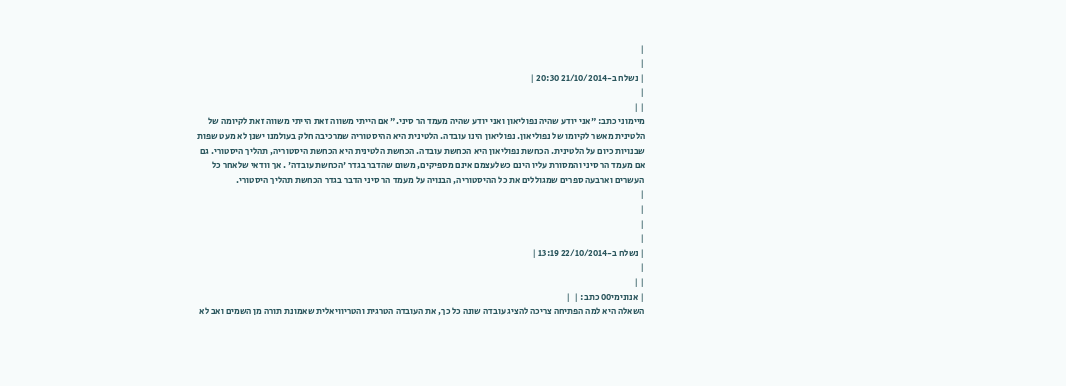|
|
| נשלח ב-21/10/2014 20:30 |
|
| |
מיימוני כתב: "אני יודע שהיה נפוליאון ואני יודע שהיה מעמד הר סיני." אם הייתי משווה זאת הייתי משווה זאת לקיומה של הלטינית מאשר לקיומו של נפוליאון. נפוליאון הינו עובדה. הלטינית היא ההיסטוריה שמרכיבה חלק בעולמנו ישנן לא מעט שפות שבנויות כיום על הלטינית. הכחשת נפוליאון היא הכחשת עובדה. הכחשת הלטינית היא הכחשת היסטוריה, תהליך היסטורי. גם אם מעמד הר סיני והמסורת עליו הינם כשלעצמם אינם מספיקים, משום שהדבר בגדר 'הכחשת עובדה' . אך וודאי שלאחר כל העשרים וארבעה ספרים שמגוללים את כל ההיסטוריה, הבנויה על מעמד הר סיני הדבר בגדר הכחשת תהליך היסטורי.
|
|
|
|
| נשלח ב-22/10/2014 13:19 |
|
| |
| אנונימי00 כתב: |  |
השאלה היא למה הפתיחה צריכה להציג עובדה שונה כל כך, את העובדה הטרגית והטריוויאלית שאמונת תורה מן השמים ואב לא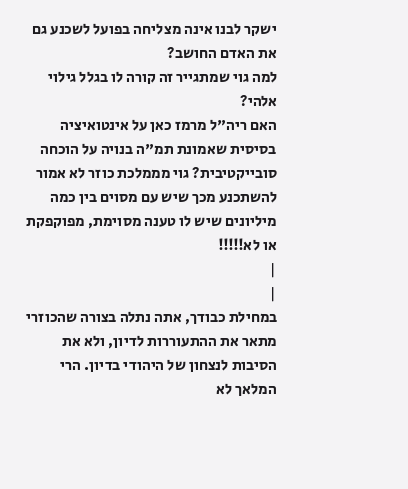ישקר לבנו אינה מצליחה בפועל לשכנע גם את האדם החושב?
למה גוי שמתגייר זה קורה לו בגלל גילוי אלהי?
האם ריה"ל מרמז כאן על אינטואיציה בסיסית שאמונת תמ"ה בנויה על הוכחה סובייקטיבית? גוי מממלכת כוזר לא אמור להשתכנע מכך שיש עם מסוים בין כמה מיליונים שיש לו טענה מסוימת, מפוקפקת או לא!!!!!
|
|
במחילת כבודך, אתה נתלה בצורה שהכוזרי מתאר את ההתעוררות לדיון, ולא את הסיבות לנצחון של היהודי בדיון. הרי המלאך לא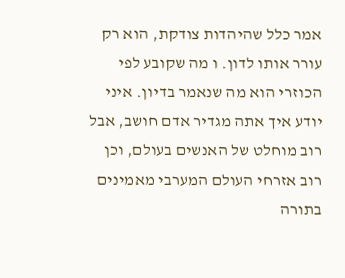אמר כלל שהיהדות צודקת, הוא רק עורר אותו לדון. ו מה שקובע לפי הכוזרי הוא מה שנאמר בדיון. איני יודע איך אתה מגדיר אדם חושב, אבל רוב מוחלט של האנשים בעולם, וכן רוב אזרחי העולם המערבי מאמינים בתורה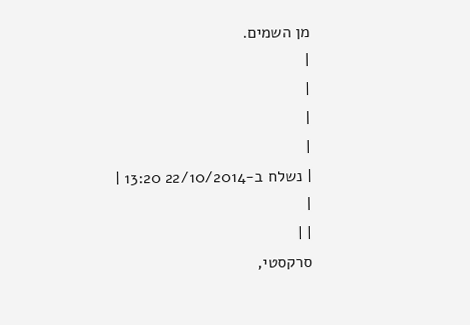מן השמים.
|
|
|
|
| נשלח ב-22/10/2014 13:20 |
|
| |
סרקסטי,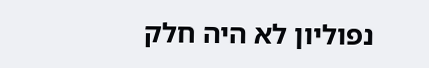נפוליון לא היה חלק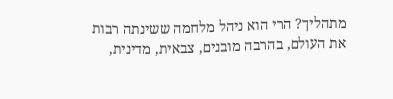מתהליך? הרי הוא ניהל מלחמה ששינתה רבות את העולם, בהרבה מובנים, צבאית, מדינית,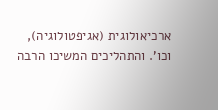ארכיאולוגית (אגיפטולוגיה), וכו'. והתהליכים המשיכו הרבה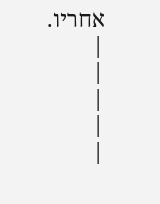אחריו.
|
|
|
|
|